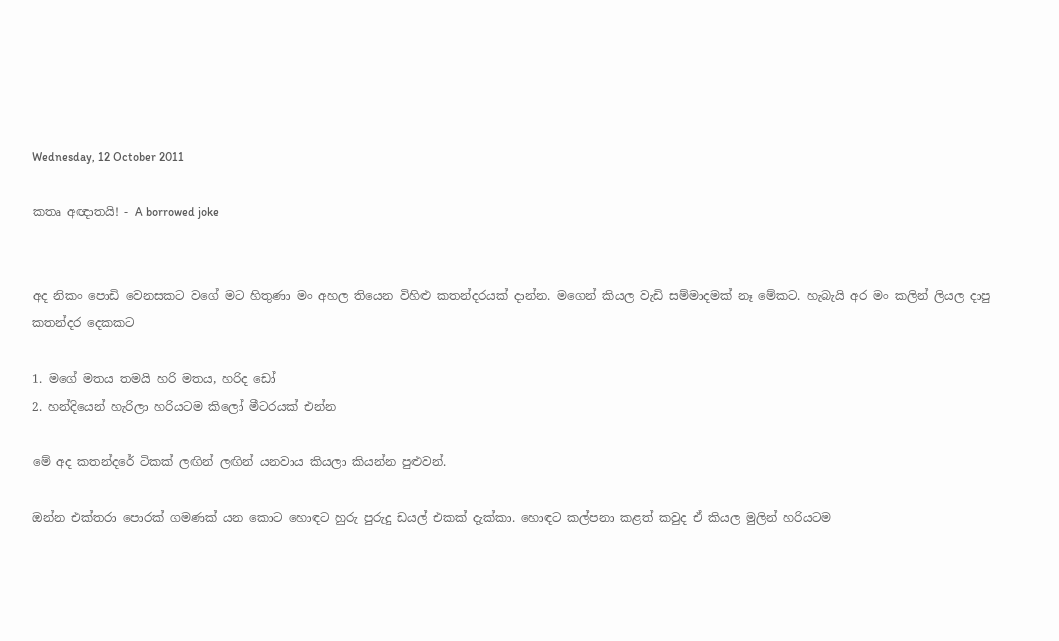Wednesday, 12 October 2011

කතෘ අඥාතයි! - A borrowed joke


අද නිකං පොඩි වෙනසකට වගේ මට හිතුණා මං අහල තියෙන විහිළු කතන්දරයක් දාන්න. මගෙන් කියල වැඩි සම්මාදමක් නෑ මේකට. හැබැයි අර මං කලින් ලියල දාපු කතන්දර දෙකකට

1. මගේ මතය තමයි හරි මතය, හරිද ඩෝ
2. හන්දියෙන් හැරිලා හරියටම කිලෝ මීටරයක් එන්න

මේ අද කතන්දරේ ටිකක් ලඟින් ලඟින් යනවාය කියලා කියන්න පුළුවන්.

ඔන්න එක්තරා පොරක් ගමණක් යන කොට හොඳට හුරු පුරුදු ඩයල් එකක් දැක්කා. හොඳට කල්පනා කළත් කවුද ඒ කියල මුලින් හරියටම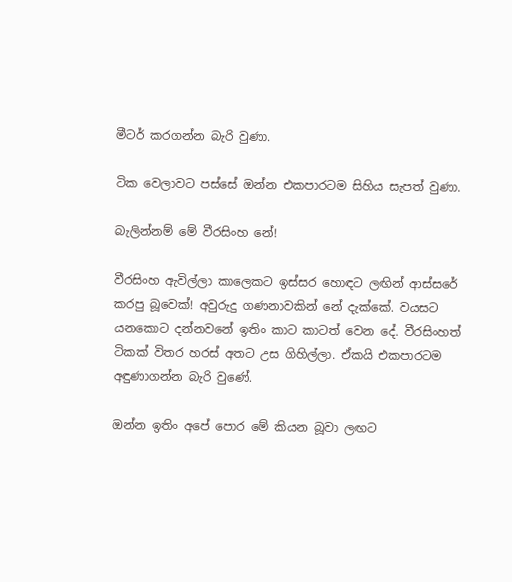මීටර් කරගන්න බැරි වුණා.

ටික වෙලාවට පස්සේ ඔන්න එකපාරටම සිහිය සැපත් වුණා.

බැලින්නම් මේ වීරසිංහ නේ!

වීරසිංහ ඇවිල්ලා කාලෙකට ඉස්සර හොඳට ලඟින් ආස්සරේ කරපු බූවෙක්! අවුරුදු ගණනාවකින් නේ දැක්කේ. වයසට යනකොට දන්නවනේ ඉතිං කාට කාටත් වෙන දේ. වීරසිංහත් ටිකක් විතර හරස් අතට උස ගිහිල්ලා. ඒකයි එකපාරටම අඳුණාගන්න බැරි වුණේ.

ඔන්න ඉතිං අපේ පොර මේ කියන බූවා ලඟට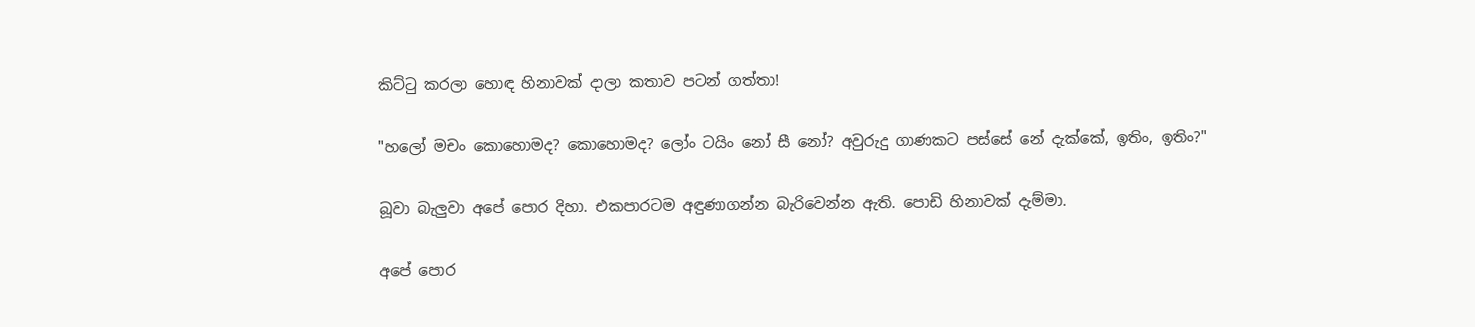කිට්ටු කරලා හොඳ හිනාවක් දාලා කතාව පටන් ගත්තා!

"හලෝ මචං කොහොමද? කොහොමද? ලෝං ටයිං නෝ සී නෝ? අවුරුදු ගාණකට පස්සේ නේ දැක්කේ, ඉතිං, ඉතිං?"

බූවා බැලුවා අපේ පොර දිහා. එකපාරටම අඳුණාගන්න බැරිවෙන්න ඇති. පොඩි හිනාවක් දැම්මා.

අපේ පොර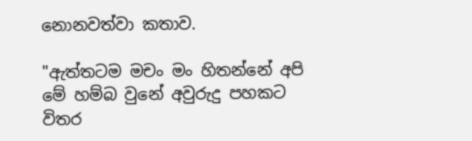නොනවත්වා කතාව.

"ඇත්තටම මචං මං හිතන්නේ අපි මේ හම්බ වුනේ අවුරුදු පහකට විතර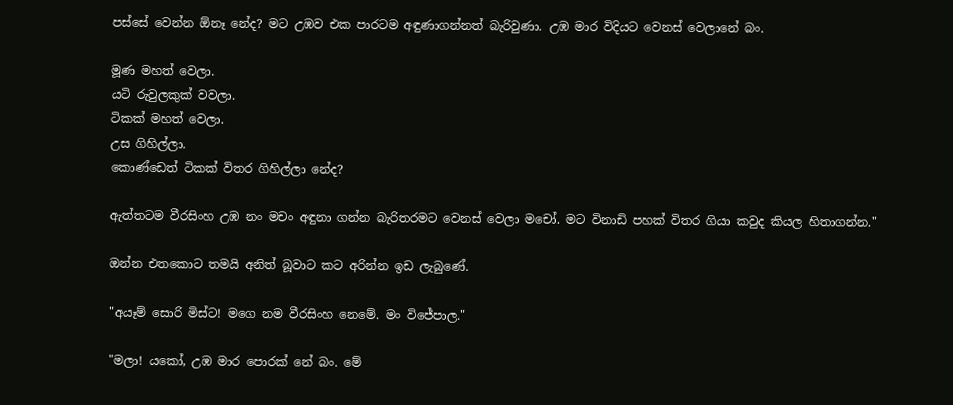පස්සේ වෙන්න ඕනෑ නේද? මට උඹව එක පාරටම අඳුණාගන්නත් බැරිවුණා. උඹ මාර විදියට වෙනස් වෙලානේ බං.

මූණ මහත් වෙලා.
යටි රුවුලකුක් වවලා.
ටිකක් මහත් වෙලා.
උස ගිහිල්ලා.
කොණ්ඩෙත් ටිකක් විතර ගිහිල්ලා නේද?

ඇත්තටම වීරසිංහ උඹ නං මචං අඳුනා ගන්න බැරිතරමට වෙනස් වෙලා මචෝ. මට විනාඩි පහක් විතර ගියා කවුද කියල හිතාගන්න."

ඔන්න එතකොට තමයි අනිත් බූවාට කට අරින්න ඉඩ ලැබුණේ.

"අයෑම් සොරි මිස්ට! මගෙ නම වීරසිංහ නෙමේ. මං විජේපාල."

"මලා! යකෝ, උඹ මාර පොරක් නේ බං. මේ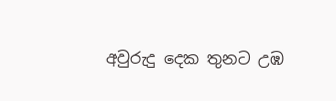අවුරුදු දෙක තුනට උඹ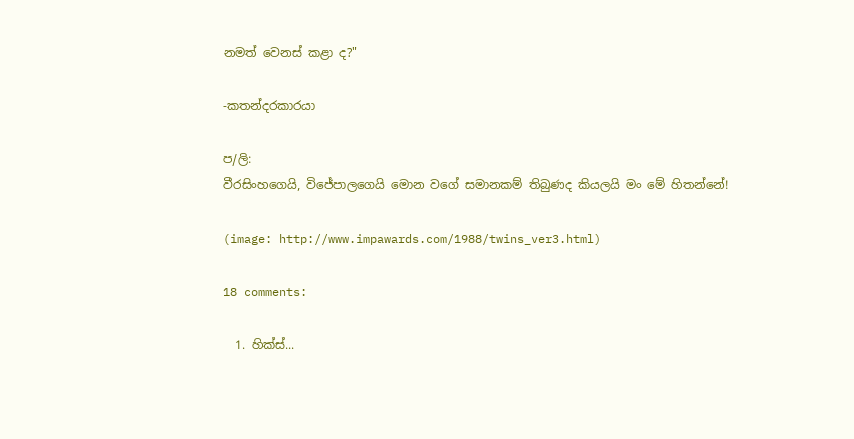නමත් වෙනස් කළා ද?"

-කතන්දරකාරයා

ප/ලි:
වීරසිංහගෙයි, විජේපාලගෙයි මොන වගේ සමානකම් තිබුණද කියලයි මං මේ හිතන්නේ!

(image: http://www.impawards.com/1988/twins_ver3.html)

18 comments:

  1. හික්ස්...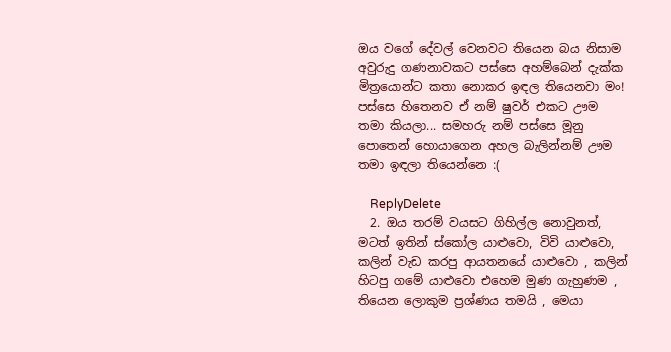ඔය වගේ දේවල් වෙනවට තියෙන බය නිසාම අවුරුදු ගණනාවකට පස්සෙ අහම්බෙන් දැක්ක මිත්‍රයොන්ට කතා නොකර ඉඳල තියෙනවා මං! පස්සෙ හිතෙනව ඒ නම් ෂුවර් එකට ඌම තමා කියලා... සමහරු නම් පස්සෙ මූනු පොතෙන් හොයාගෙන අහල බැලින්නම් ඌම තමා ඉඳලා තියෙන්නෙ :(

    ReplyDelete
  2. ඔය තරම් වයසට ගිහිල්ල නොවුනත්, මටත් ඉතින් ස්කෝල යාළුවො, විවි යාළුවො, කලින් වැඩ කරපු ආයතනයේ යාළුවො , කලින් හිටපු ගමේ යාළුවො එහෙම මුණ ගැහුණම , තියෙන ලොකුම ප්‍රශ්ණය තමයි , මෙයා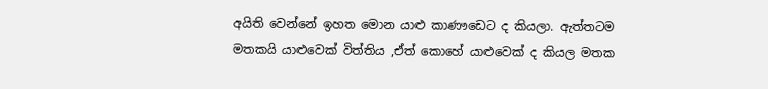අයිති වෙන්නේ ඉහත මොන යාළු කාණෟඩෙට ද කියලා. ඇත්තටම මතකයි යාළුවෙක් විත්තිය ,ඒත් කොහේ යාළුවෙක් ද කියල මතක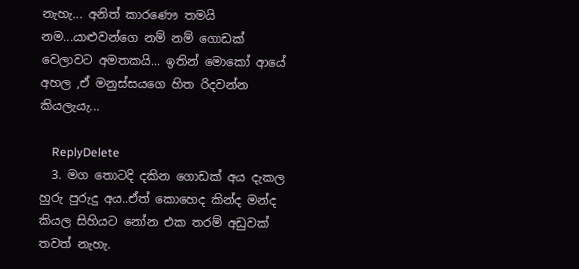නැහැ... අනිත් කාරණෞ තමයි නම...යාළුවන්ගෙ නම් නම් ගොඩක් වෙලාවට අමතකයි... ඉතින් මොකෝ ආයේ අහල ,ඒ මනුස්සයගෙ හිත රිදවන්න කියලැයැ...

    ReplyDelete
  3. මග තොටදි දකින ගොඩක් අය දැකල හුරු පුරුදු අය..ඒත් කොහෙද කින්ද මන්ද කියල සිහියට නෝන එක තරම් අඩුවක් තවත් නැහැ.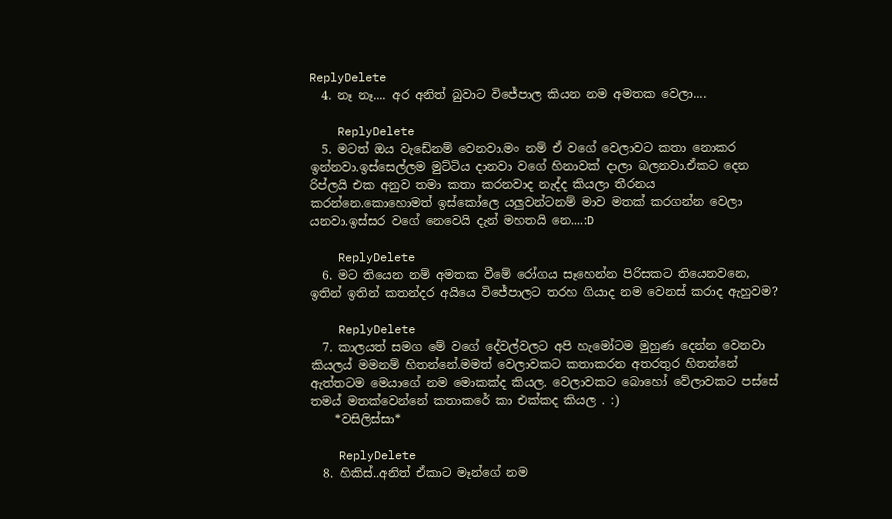ReplyDelete
  4. නෑ නෑ.... අර අනිත් බුවාට විජේපාල කියන නම අමතක වෙලා....

    ReplyDelete
  5. මටත් ඔය වැඩේනම් වෙනවා.මං නම් ඒ වගේ වෙලාවට කතා නොකර ඉන්නවා.ඉස්සෙල්ලම මුට්ටිය දානවා වගේ හිනාවක් දාලා බලනවා.ඒකට දෙන රිප්ලයි එක අනුව තමා කතා කරනවාද නැද්ද කියලා තීරනය කරන්නෙ.කොහොමත් ඉස්කෝලෙ යලුවන්ටනම් මාව මතක් කරගන්න වෙලා යනවා.ඉස්සර වගේ නෙවෙයි දැන් මහතයි නෙ....:D

    ReplyDelete
  6. මට තියෙන නම් අමතක වීමේ රෝගය සෑහෙන්න පිරිසකට තියෙනවනෙ, ඉතින් ඉතින් කතන්දර අයියෙ විජේපාලට තරහ ගියාද නම වෙනස් කරාද ඇහුවම?

    ReplyDelete
  7. කාලයත් සමග මේ වගේ දේවල්වලට අපි හැමෝටම මුහුණ දෙන්න වෙනවා කියලය් මමනම් හිතන්නේ.මමත් වෙලාවකට කතාකරන අතරතුර හිතන්නේ ඇත්තටම මෙයාගේ නම මොකක්ද කියල. වෙලාවකට බොහෝ වේලාවකට පස්සේ තමය් මතක්වෙන්නේ කතාකරේ කා එක්කද කියල . :)
    *වසිලිස්සා*

    ReplyDelete
  8. හිකිස්‌..අනිත් ඒකාට මෑන්ගේ නම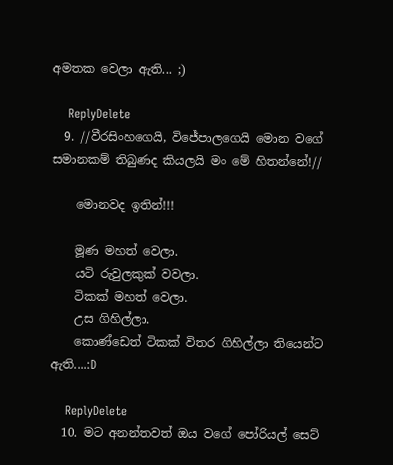අමතක වෙලා ඇති... ;)

    ReplyDelete
  9. //වීරසිංහගෙයි, විජේපාලගෙයි මොන වගේ සමානකම් තිබුණද කියලයි මං මේ හිතන්නේ!//

    මොනවද ඉතින්!!!

    මූණ මහත් වෙලා.
    යටි රුවුලකුක් වවලා.
    ටිකක් මහත් වෙලා.
    උස ගිහිල්ලා.
    කොණ්ඩෙත් ටිකක් විතර ගිහිල්ලා තියෙන්ට ඇති....:D

    ReplyDelete
  10. මට අනන්තවත් ඔය වගේ පෝරියල් සෙට්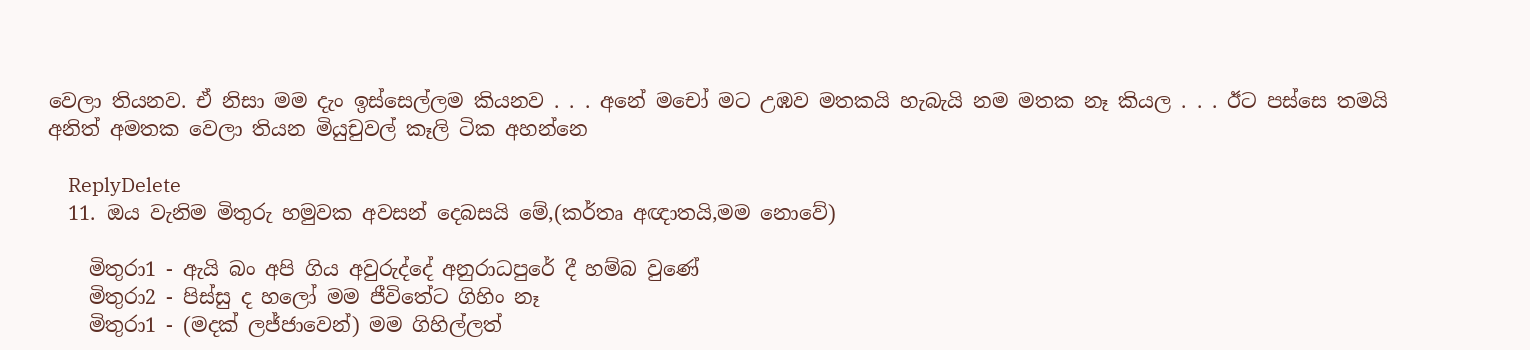වෙලා තියනව. ඒ නිසා මම දැං ඉස්සෙල්ලම කියනව . . . අනේ මචෝ මට උඹව මතකයි හැබැයි නම මතක නෑ කියල . . . ඊට පස්සෙ තමයි අනිත් අමතක වෙලා තියන මියුචුවල් කෑලි ටික අහන්නෙ

    ReplyDelete
  11. ඔය වැනිම මිතුරු හමුවක අවසන් දෙබසයි මේ,(කර්තෘ අඥාතයි,මම නොවේ)

    මිතුරා1 - ඇයි බං අපි ගිය අවුරුද්දේ අනුරාධපුරේ දී හම්බ වුණේ
    මිතුරා2 - පිස්සු ද හලෝ මම ජීවිතේට ගිහිං නෑ
    මිතුරා1 - (මදක් ලජ්ජාවෙන්) මම ගිහිල්ලත්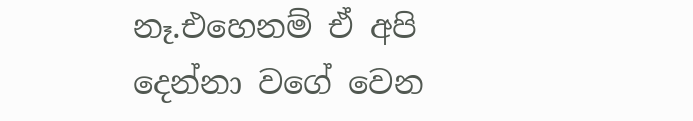නෑ.එහෙනම් ඒ අපි දෙන්නා වගේ වෙන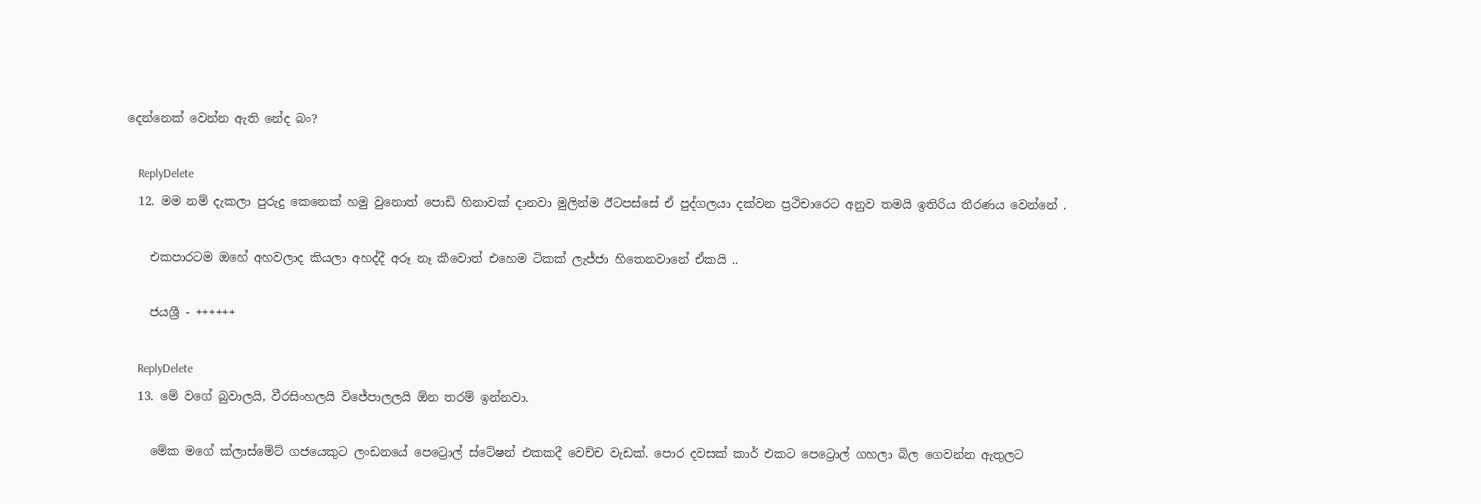දෙන්නෙක් වෙන්න ඇති නේද බං?

    ReplyDelete
  12. මම නම් දැකලා පුරුදු කෙනෙක් හමු වුනොත් පොඩි හිනාවක් දානවා මුලින්ම ඊටපස්සේ ඒ පුද්ගලයා දක්වන ප්‍රථිචාරෙට අනුව තමයි ඉතිරිය තීරණය වෙන්නේ .

    එකපාරටම ඔහේ අහවලාද කියලා අහද්දී අරූ නෑ කීවොත් එහෙම ටිකක් ලැජ්ජා හිතෙනවානේ ඒකයි ..

    ජයශ්‍රී - ++++++

    ReplyDelete
  13. මේ වගේ බුවාලයි, වීරසිංහලයි විජේපාලලයි ඕන තරම් ඉන්නවා.

    මේක මගේ ක්ලාස්මේට් ගජයෙකුට ලංඩනයේ පෙට්‍රොල් ස්ටේෂන් එකකදී වෙච්ච වැඩක්. පොර දවසක් කාර් එකට පෙට්‍රොල් ගහලා බිල ගෙවන්න ඇතුලට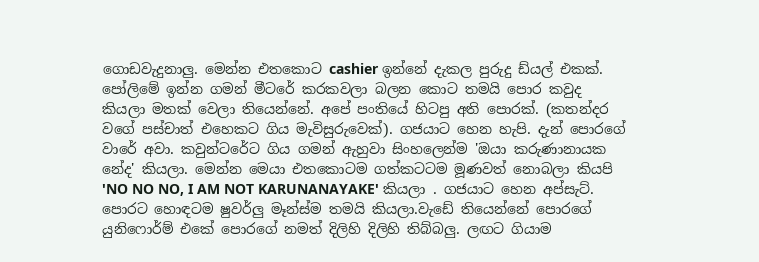ගොඩවැදුනාලු. මෙන්න එතකොට cashier ඉන්නේ දැකල පුරුදු ඩ්යල් එකක්. පෝලිමේ ඉන්න ගමන් මීටරේ කරකවලා බලන කොට තමයි පොර කවුද කියලා මතක් වෙලා තියෙන්නේ. අපේ පංතියේ හිටපු අති පොරක්. (කතන්දර වගේ පස්චාත් එහෙකට ගිය මැවිසුරුවෙක්). ගජයාට හෙන හැපි. දැන් පොරගේ වාරේ අවා. කවුන්ටරේට ගිය ගමන් ඇහුවා සිංහලෙන්ම 'ඔයා කරුණානායක නේද' කියලා. මෙන්න මෙයා එතකොටම ගත්කටටම මූණවත් නොබලා කියපි 'NO NO NO, I AM NOT KARUNANAYAKE' කියලා . ගජයාට හෙන අප්සැට්. පොරට හොඳටම ෂුවර්ලු මෑන්ස්ම තමයි කියලා.වැඩේ තියෙන්නේ පොරගේ යුනිෆොර්ම් එකේ පොරගේ නමත් දිලිහි දිලිහි තිබ්බලු. ලඟට ගියාම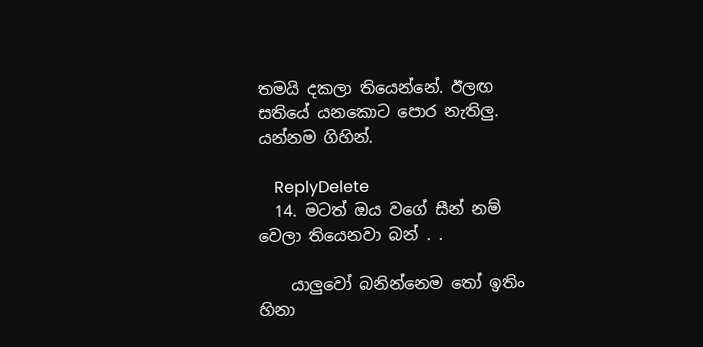තමයි දකලා තියෙන්නේ. ඊලඟ සතියේ යනකොට පොර නැතිලු. යන්නම ගිහින්.

    ReplyDelete
  14. මටත් ඔය වගේ සීන් නම් වෙලා තියෙනවා බන් . .

    යාලුවෝ බනින්නෙම තෝ ඉතිං හිනා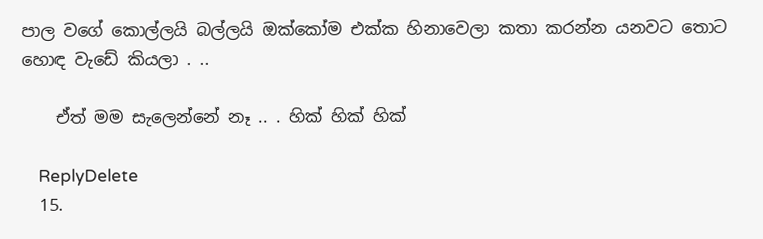පාල වගේ කොල්ලයි බල්ලයි ඔක්කෝම එක්ක හිනාවෙලා කතා කරන්න යනවට තොට හොඳ වැඩේ කියලා . ..

    ඒත් මම සැලෙන්නේ නෑ .. . හික් හික් හික්

    ReplyDelete
  15.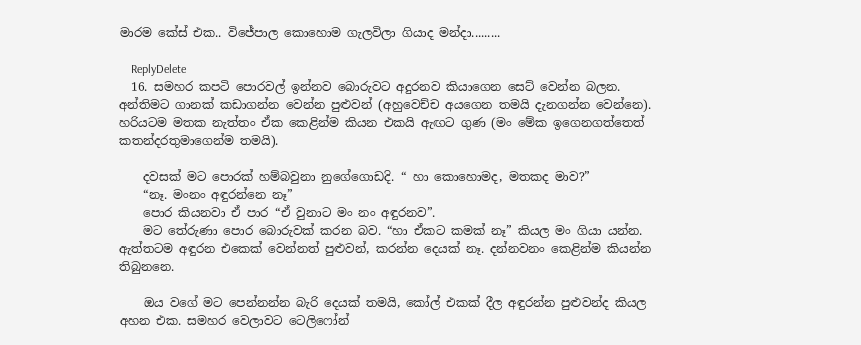මාරම කේස් එක.. විජේපාල කොහොම ගැලවිලා ගියාද මන්දා.........

    ReplyDelete
  16. සමහර කපටි පොරවල් ඉන්නව බොරුවට අදුරනව කියාගෙන සෙට් වෙන්න බලන. අන්තිමට ගානක් කඩාගන්න වෙන්න පුළුවන් (අහුවෙච්ච අයගෙන තමයි දැනගන්න වෙන්නෙ). හරියටම මතක නැත්තං ඒක කෙළින්ම කියන එකයි ඇඟට ගුණ (මං මේක ඉගෙනගත්තෙත් කතන්දරතුමාගෙන්ම තමයි).

    දවසක් මට පොරක් හම්බවුනා නුගේගොඩදි. “ හා කොහොමද, මතකද මාව?”
    “නෑ. මංනං අඳුරන්නෙ නෑ”
    පොර කියනවා ඒ පාර “ඒ වුනාට මං නං අඳුරනව”.
    මට තේරුණා පොර බොරුවක් කරන බව. “හා ඒකට කමක් නෑ” කියල මං ගියා යන්න. ඇත්තටම අඳුරන එකෙක් වෙන්නත් පුළුවන්, කරන්න දෙයක් නෑ. දන්නවනං කෙළින්ම කියන්න තිබුනනෙ.

    ඔය වගේ මට පෙන්නන්න බැරි දෙයක් තමයි, කෝල් එකක් දීල අඳුරන්න පුළුවන්ද කියල අහන එක. සමහර වෙලාවට ටෙලි‍ෆෝන්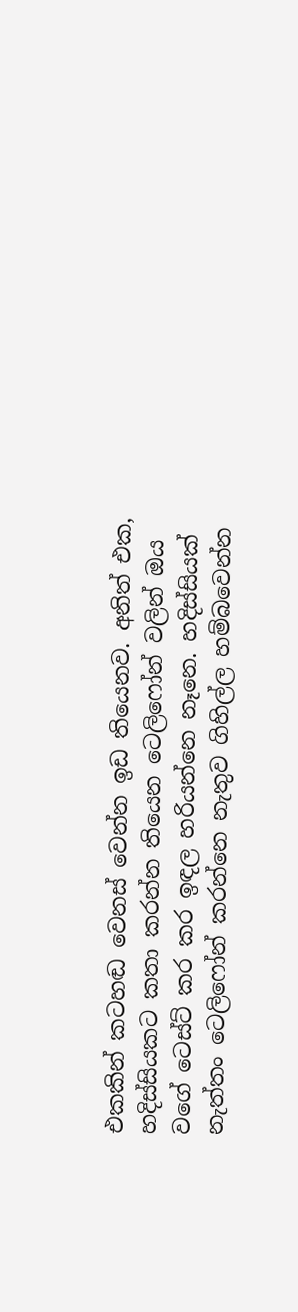එකකින් කටහඬ වෙනස් වෙන්න ඉඩ තියෙනව. අනිත් එක, හදිස්සියකට කතා කරන්න ‍තියෙන ටෙලිෆෝන් වලින් ඔය වගේ ටෙස්ට් කර කර ඉඳල හරියන්නෙ නෑනෙ. හදිස්සියක් නැත්තං ටෙලි‍ෆෝන් කරන්නෙ නැතුව ගිහිල්ල හම්බවෙන්න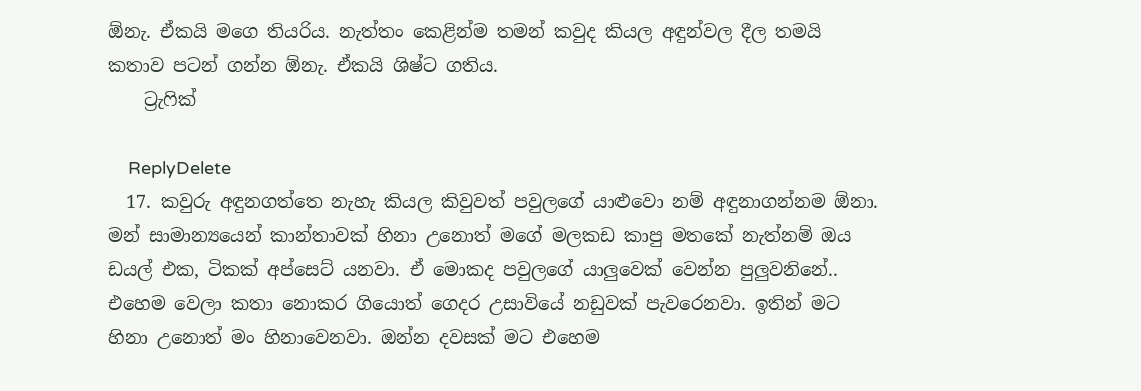ඕනැ. ඒකයි මගෙ තියරිය. නැත්තං කෙළින්ම තමන් කවුද කියල අඳුන්වල දීල තමයි කතාව පටන් ගන්න ඕනැ. ඒකයි ශිෂ්ට ගතිය.
    ට්‍රැෆික්

    ReplyDelete
  17. කවුරු අඳුනගත්තෙ නැහැ කියල කිවුවත් පවුලගේ යාළුවො නම් අඳුනාගන්නම ඕනා. මන් සාමාන්‍යයෙන් කාන්තාවක් හිනා උනොත් මගේ මලකඩ කාපු මතකේ නැත්නම් ඔය ඩයල් එක, ටිකක් අප්සෙට් යනවා. ඒ මොකද පවුලගේ යාලුවෙක් වෙන්න පුලුවනිනේ.. එහෙම වෙලා කතා නොකර ගියොත් ගෙදර උසාවියේ නඩුවක් පැවරෙනවා. ඉතින් මට හිනා උනොත් මං හිනාවෙනවා. ඔන්න දවසක් මට එහෙම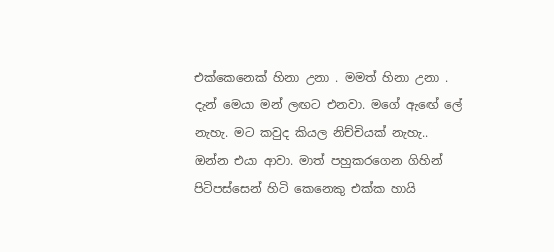එක්කෙනෙක් හිනා උනා . මමත් හිනා උනා . දැන් මෙයා මන් ලඟට එනවා. මගේ ඇඟේ ලේ නැහැ. මට කවුද කියල නිච්චියක් නැහැ.. ඔන්න එයා ආවා. මාත් පහුකරගෙන ගිහින් පිටිපස්සෙන් හිටි කෙනෙකු එක්ක හායි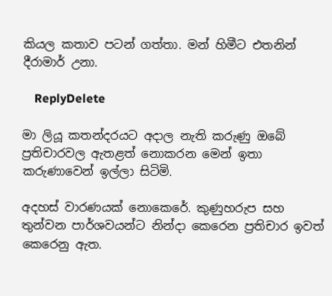කියල කතාව පටන් ගත්තා. මන් හිමීට එතනින් දීරාමාර් උනා.

    ReplyDelete

මා ලියූ කතන්දරයට අදාල නැති කරුණු ඔබේ ප්‍රතිචාරවල ඇතළත් නොකරන මෙන් ඉතා කරුණාවෙන් ඉල්ලා සිටිමි.

අදහස් වාරණයක් නොකෙරේ. කුණුහරුප සහ තුන්වන පාර්ශවයන්ට නින්දා කෙරෙන ප්‍රතිචාර ඉවත් කෙරෙනු ඇත.